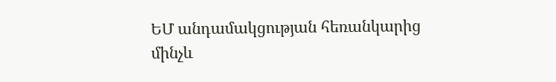ԵՄ անդամակցության հեռանկարից մինչև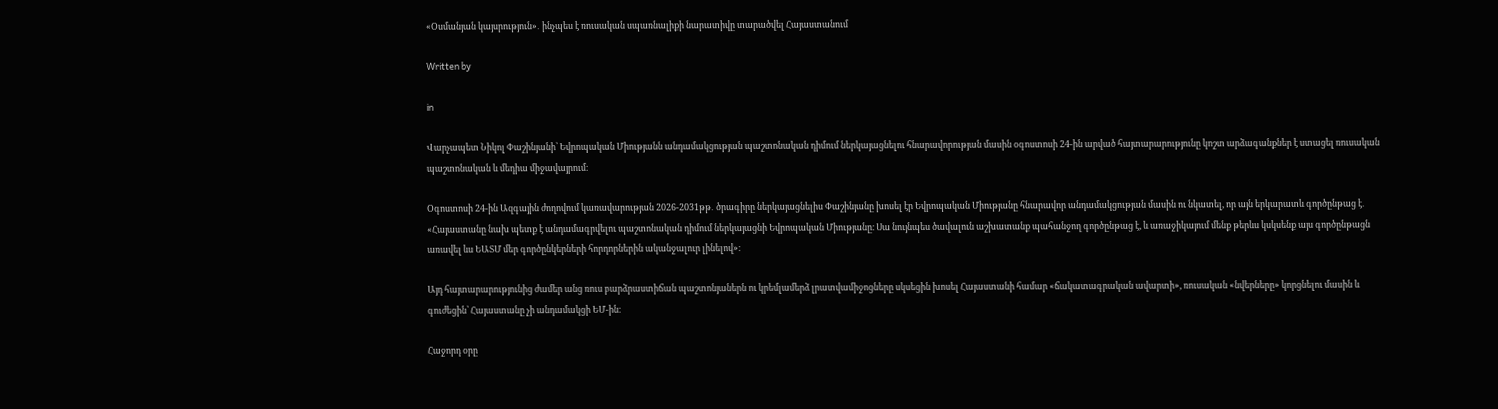«Օսմանյան կայսրություն»․ ինչպես է ռուսական սպառնալիքի նարատիվը տարածվել Հայաստանում

Written by

in

Վարչապետ Նիկոլ Փաշինյանի՝ Եվրոպական Միությանն անդամակցության պաշտոնական դիմում ներկայացնելու հնարավորության մասին օգոստոսի 24-ին արված հայտարարությունը կոշտ արձագանքներ է ստացել ռուսական պաշտոնական և մեդիա միջավայրում։

Օգոստոսի 24-ին Ազգային ժողովում կառավարության 2026-2031թթ․ ծրագիրը ներկայացնելիս Փաշինյանը խոսել էր Եվրոպական Միությանը հնարավոր անդամակցության մասին ու նկատել, որ այն երկարատև գործընթաց է․ «Հայաստանը նախ պետք է անդամագրվելու պաշտոնական դիմում ներկայացնի Եվրոպական Միությանը։ Սա նույնպես ծավալուն աշխատանք պահանջող գործընթաց է, և առաջիկայում մենք թերևս կսկսենք այս գործընթացն առավել ևս ԵԱՏՄ մեր գործընկերների հորդորներին ականջալուր լինելով»։

Այդ հայտարարությունից ժամեր անց ռուս բարձրաստիճան պաշտոնյաներն ու կրեմլամերձ լրատվամիջոցները սկսեցին խոսել Հայաստանի համար «ճակատագրական ավարտի», ռուսական «նվերները» կորցնելու մասին և գուժեցին՝ Հայաստանը չի անդամակցի ԵՄ-ին։

Հաջորդ օրը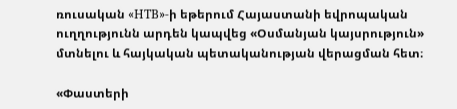ռուսական «НТВ»-ի եթերում Հայաստանի եվրոպական ուղղությունն արդեն կապվեց «Օսմանյան կայսրություն» մտնելու և հայկական պետականության վերացման հետ։

«Փաստերի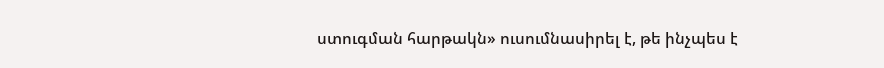ստուգման հարթակն» ուսումնասիրել է, թե ինչպես է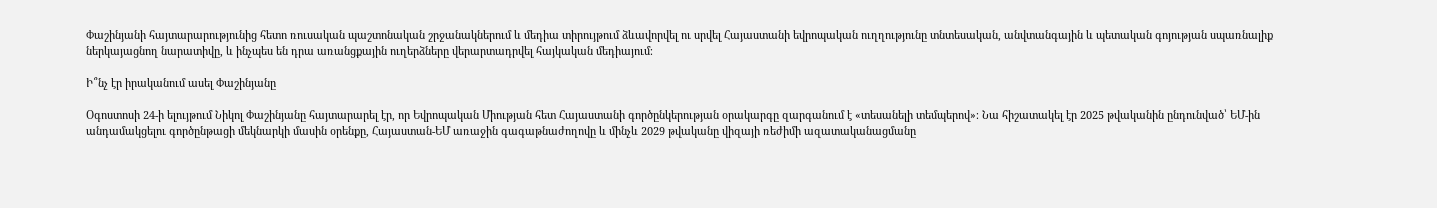Փաշինյանի հայտարարությունից հետո ռուսական պաշտոնական շրջանակներում և մեդիա տիրույթում ձևավորվել ու սրվել Հայաստանի եվրոպական ուղղությունը տնտեսական, անվտանգային և պետական գոյության սպառնալիք ներկայացնող նարատիվը, և ինչպես են դրա առանցքային ուղերձները վերարտադրվել հայկական մեդիայում։

Ի՞նչ էր իրականում ասել Փաշինյանը

Օգոստոսի 24-ի ելույթում Նիկոլ Փաշինյանը հայտարարել էր, որ Եվրոպական Միության հետ Հայաստանի գործընկերության օրակարգը զարգանում է «տեսանելի տեմպերով»։ Նա հիշատակել էր 2025 թվականին ընդունված՝ ԵՄ-ին անդամակցելու գործընթացի մեկնարկի մասին օրենքը, Հայաստան-ԵՄ առաջին գագաթնաժողովը և մինչև 2029 թվականը վիզայի ռեժիմի ազատականացմանը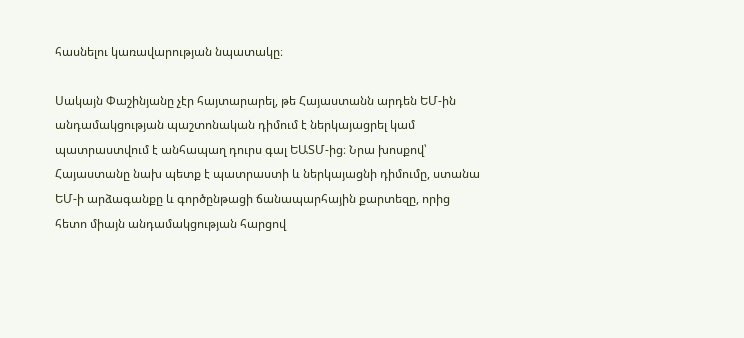հասնելու կառավարության նպատակը։

Սակայն Փաշինյանը չէր հայտարարել, թե Հայաստանն արդեն ԵՄ-ին անդամակցության պաշտոնական դիմում է ներկայացրել կամ պատրաստվում է անհապաղ դուրս գալ ԵԱՏՄ-ից։ Նրա խոսքով՝ Հայաստանը նախ պետք է պատրաստի և ներկայացնի դիմումը, ստանա ԵՄ-ի արձագանքը և գործընթացի ճանապարհային քարտեզը, որից հետո միայն անդամակցության հարցով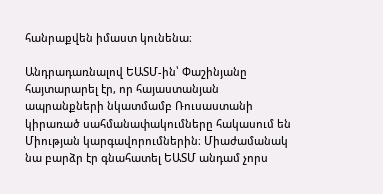հանրաքվեն իմաստ կունենա։

Անդրադառնալով ԵԱՏՄ-ին՝ Փաշինյանը հայտարարել էր, որ հայաստանյան ապրանքների նկատմամբ Ռուսաստանի կիրառած սահմանափակումները հակասում են Միության կարգավորումներին։ Միաժամանակ նա բարձր էր գնահատել ԵԱՏՄ անդամ չորս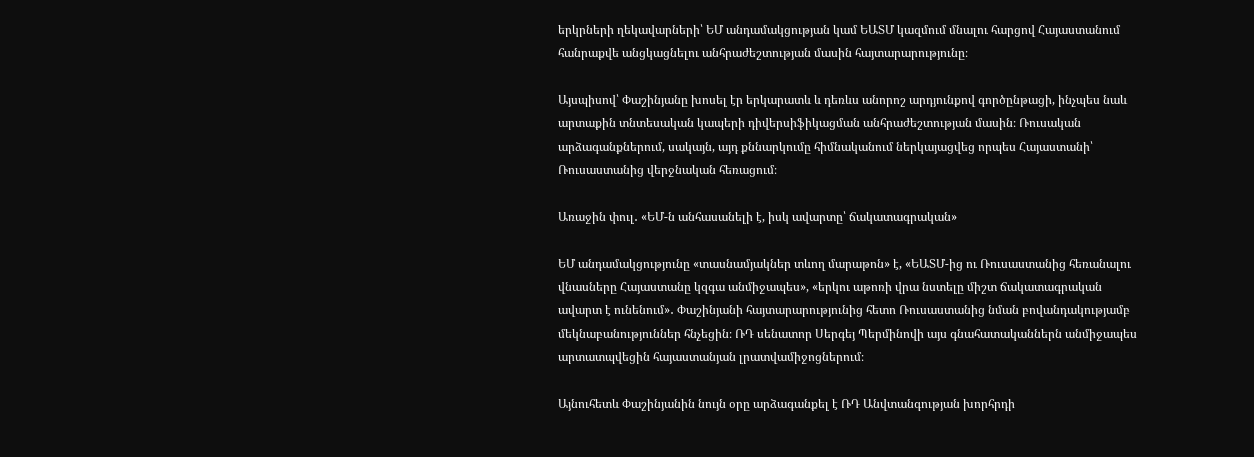երկրների ղեկավարների՝ ԵՄ անդամակցության կամ ԵԱՏՄ կազմում մնալու հարցով Հայաստանում հանրաքվե անցկացնելու անհրաժեշտության մասին հայտարարությունը։

Այսպիսով՝ Փաշինյանը խոսել էր երկարատև և դեռևս անորոշ արդյունքով գործընթացի, ինչպես նաև արտաքին տնտեսական կապերի դիվերսիֆիկացման անհրաժեշտության մասին։ Ռուսական արձագանքներում, սակայն, այդ քննարկումը հիմնականում ներկայացվեց որպես Հայաստանի՝ Ռուսաստանից վերջնական հեռացում։

Առաջին փուլ․ «ԵՄ-ն անհասանելի է, իսկ ավարտը՝ ճակատագրական»

ԵՄ անդամակցությունը «տասնամյակներ տևող մարաթոն» է, «ԵԱՏՄ-ից ու Ռուսաստանից հեռանալու վնասները Հայաստանը կզգա անմիջապես», «երկու աթոռի վրա նստելը միշտ ճակատագրական ավարտ է ունենում»․ Փաշինյանի հայտարարությունից հետո Ռուսաստանից նման բովանդակությամբ մեկնաբանություններ հնչեցին։ ՌԴ սենատոր Սերգեյ Պերմինովի այս գնահատականներն անմիջապես արտատպվեցին հայաստանյան լրատվամիջոցներում։

Այնուհետև Փաշինյանին նույն օրը արձագանքել է ՌԴ Անվտանգության խորհրդի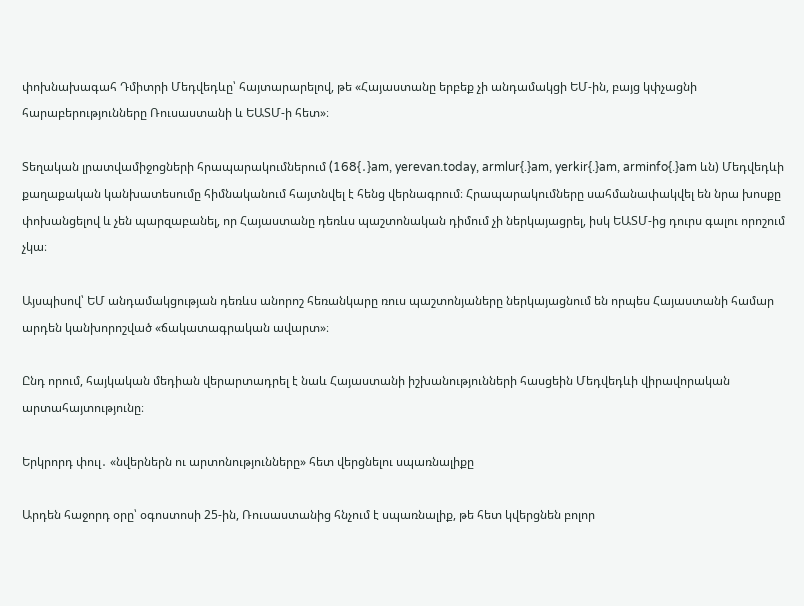փոխնախագահ Դմիտրի Մեդվեդևը՝ հայտարարելով, թե «Հայաստանը երբեք չի անդամակցի ԵՄ-ին, բայց կփչացնի հարաբերությունները Ռուսաստանի և ԵԱՏՄ-ի հետ»։

Տեղական լրատվամիջոցների հրապարակումներում (168{․}am, yerevan.today, armlur{.}am, yerkir{.}am, arminfo{.}am ևն) Մեդվեդևի քաղաքական կանխատեսումը հիմնականում հայտնվել է հենց վերնագրում։ Հրապարակումները սահմանափակվել են նրա խոսքը փոխանցելով և չեն պարզաբանել, որ Հայաստանը դեռևս պաշտոնական դիմում չի ներկայացրել, իսկ ԵԱՏՄ-ից դուրս գալու որոշում չկա։

Այսպիսով՝ ԵՄ անդամակցության դեռևս անորոշ հեռանկարը ռուս պաշտոնյաները ներկայացնում են որպես Հայաստանի համար արդեն կանխորոշված «ճակատագրական ավարտ»։

Ընդ որում, հայկական մեդիան վերարտադրել է նաև Հայաստանի իշխանությունների հասցեին Մեդվեդևի վիրավորական արտահայտությունը։

Երկրորդ փուլ․ «նվերներն ու արտոնությունները» հետ վերցնելու սպառնալիքը

Արդեն հաջորդ օրը՝ օգոստոսի 25-ին, Ռուսաստանից հնչում է սպառնալիք, թե հետ կվերցնեն բոլոր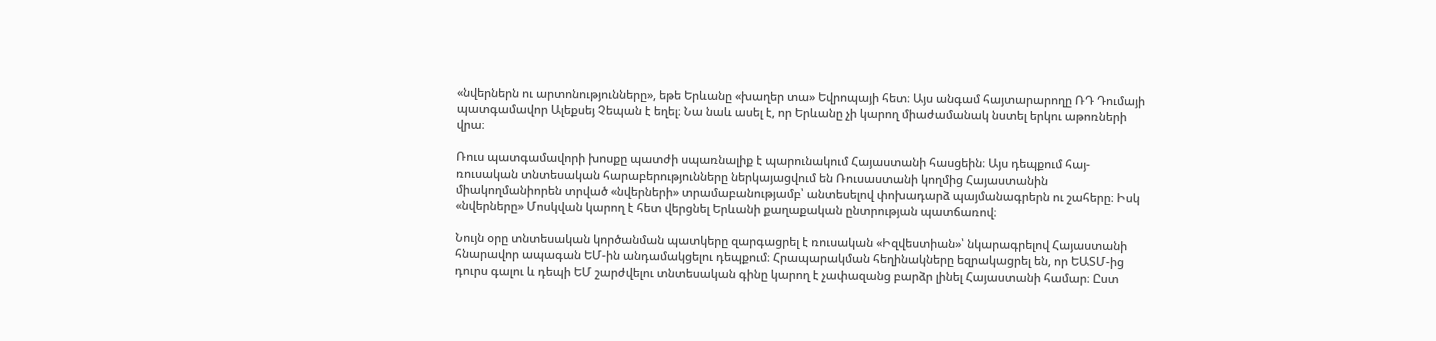«նվերներն ու արտոնությունները», եթե Երևանը «խաղեր տա» Եվրոպայի հետ։ Այս անգամ հայտարարողը ՌԴ Դումայի պատգամավոր Ալեքսեյ Չեպան է եղել։ Նա նաև ասել է, որ Երևանը չի կարող միաժամանակ նստել երկու աթոռների վրա։

Ռուս պատգամավորի խոսքը պատժի սպառնալիք է պարունակում Հայաստանի հասցեին։ Այս դեպքում հայ-ռուսական տնտեսական հարաբերությունները ներկայացվում են Ռուսաստանի կողմից Հայաստանին միակողմանիորեն տրված «նվերների» տրամաբանությամբ՝ անտեսելով փոխադարձ պայմանագրերն ու շահերը։ Իսկ «նվերները» Մոսկվան կարող է հետ վերցնել Երևանի քաղաքական ընտրության պատճառով։

Նույն օրը տնտեսական կործանման պատկերը զարգացրել է ռուսական «Իզվեստիան»՝ նկարագրելով Հայաստանի հնարավոր ապագան ԵՄ-ին անդամակցելու դեպքում։ Հրապարակման հեղինակները եզրակացրել են, որ ԵԱՏՄ-ից դուրս գալու և դեպի ԵՄ շարժվելու տնտեսական գինը կարող է չափազանց բարձր լինել Հայաստանի համար։ Ըստ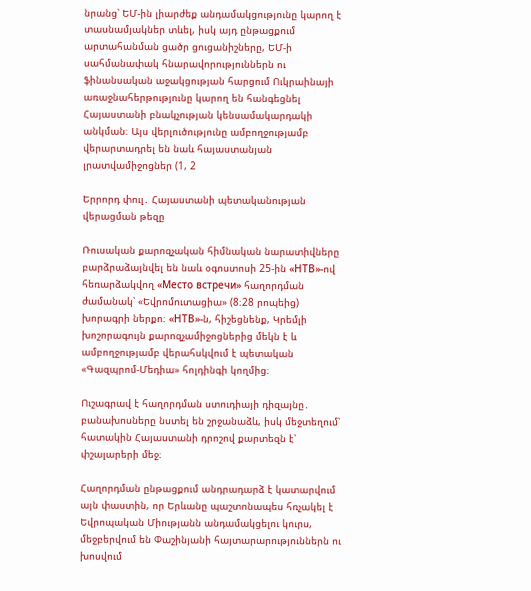նրանց՝ ԵՄ-ին լիարժեք անդամակցությունը կարող է տասնամյակներ տևել, իսկ այդ ընթացքում արտահանման ցածր ցուցանիշները, ԵՄ-ի սահմանափակ հնարավորություններն ու ֆինանսական աջակցության հարցում Ուկրաինայի առաջնահերթությունը կարող են հանգեցնել Հայաստանի բնակչության կենսամակարդակի անկման։ Այս վերլուծությունը ամբողջությամբ վերարտադրել են նաև հայաստանյան լրատվամիջոցներ (1, 2

Երրորդ փուլ․ Հայաստանի պետականության վերացման թեզը

Ռուսական քարոզչական հիմնական նարատիվները բարձրաձայնվել են նաև օգոստոսի 25-ին «НТВ»-ով հեռարձակվող «Место встречи» հաղորդման ժամանակ՝ «Եվրոմուտացիա» (8։28 րոպեից) խորագրի ներքո։ «НТВ»-ն, հիշեցնենք, Կրեմլի խոշորագույն քարոզչամիջոցներից մեկն է և ամբողջությամբ վերահսկվում է պետական «Գազպրոմ-Մեդիա» հոլդինգի կողմից։

Ուշագրավ է հաղորդման ստուդիայի դիզայնը․ բանախոսները նստել են շրջանաձև, իսկ մեջտեղում՝ հատակին Հայաստանի դրոշով քարտեզն է՝ փշալարերի մեջ։

Հաղորդման ընթացքում անդրադարձ է կատարվում այն փաստին, որ Երևանը պաշտոնապես հռչակել է Եվրոպական Միությանն անդամակցելու կուրս, մեջբերվում են Փաշինյանի հայտարարություններն ու խոսվում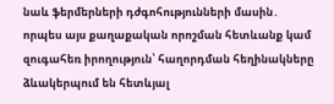նաև ֆերմերների դժգոհությունների մասին․ որպես այս քաղաքական որոշման հետևանք կամ զուգահեռ իրողություն՝ հաղորդման հեղինակները ձևակերպում են հետևյալ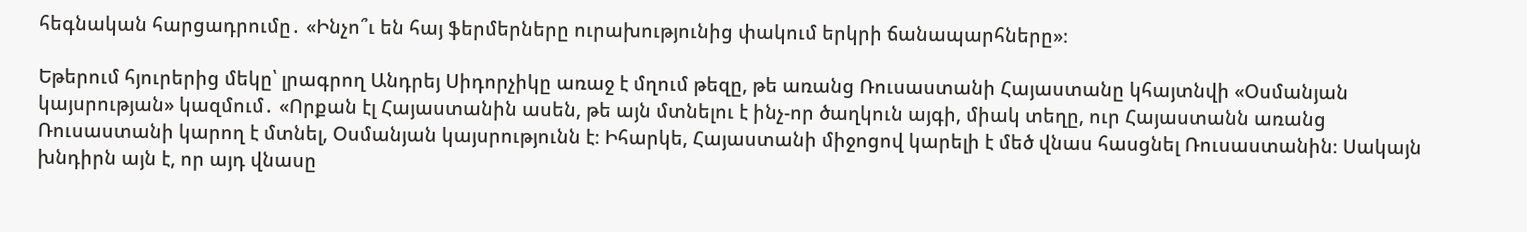հեգնական հարցադրումը․ «Ինչո՞ւ են հայ ֆերմերները ուրախությունից փակում երկրի ճանապարհները»։

Եթերում հյուրերից մեկը՝ լրագրող Անդրեյ Սիդորչիկը առաջ է մղում թեզը, թե առանց Ռուսաստանի Հայաստանը կհայտնվի «Օսմանյան կայսրության» կազմում․ «Որքան էլ Հայաստանին ասեն, թե այն մտնելու է ինչ-որ ծաղկուն այգի, միակ տեղը, ուր Հայաստանն առանց Ռուսաստանի կարող է մտնել, Օսմանյան կայսրությունն է։ Իհարկե, Հայաստանի միջոցով կարելի է մեծ վնաս հասցնել Ռուսաստանին։ Սակայն խնդիրն այն է, որ այդ վնասը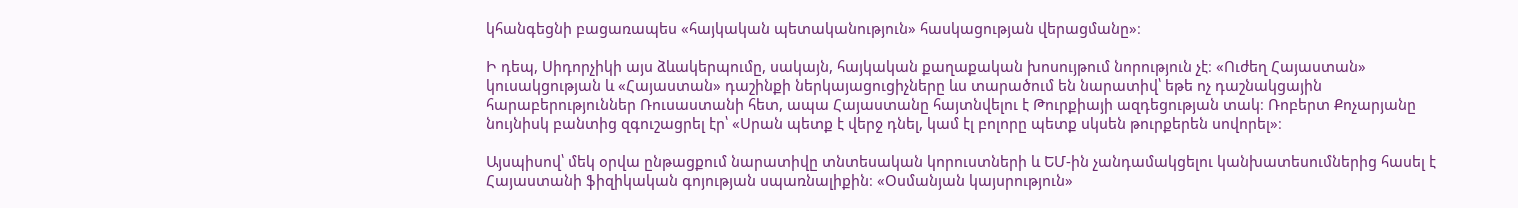կհանգեցնի բացառապես «հայկական պետականություն» հասկացության վերացմանը»։

Ի դեպ, Սիդորչիկի այս ձևակերպումը, սակայն, հայկական քաղաքական խոսույթում նորություն չէ։ «Ուժեղ Հայաստան» կուսակցության և «Հայաստան» դաշինքի ներկայացուցիչները ևս տարածում են նարատիվ՝ եթե ոչ դաշնակցային հարաբերություններ Ռուսաստանի հետ, ապա Հայաստանը հայտնվելու է Թուրքիայի ազդեցության տակ։ Ռոբերտ Քոչարյանը նույնիսկ բանտից զգուշացրել էր՝ «Սրան պետք է վերջ դնել, կամ էլ բոլորը պետք սկսեն թուրքերեն սովորել»։

Այսպիսով՝ մեկ օրվա ընթացքում նարատիվը տնտեսական կորուստների և ԵՄ-ին չանդամակցելու կանխատեսումներից հասել է Հայաստանի ֆիզիկական գոյության սպառնալիքին։ «Օսմանյան կայսրություն»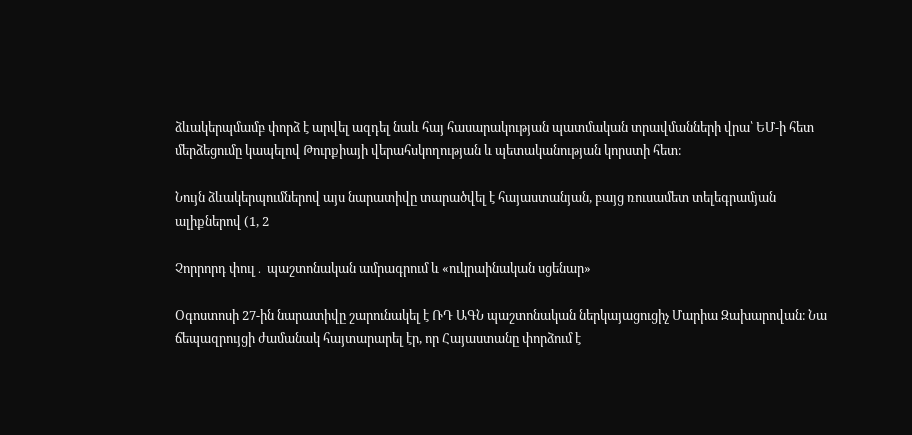ձևակերպմամբ փորձ է արվել ազդել նաև հայ հասարակության պատմական տրավմանների վրա՝ ԵՄ-ի հետ մերձեցումը կապելով Թուրքիայի վերահսկողության և պետականության կորստի հետ։

Նույն ձևակերպումներով այս նարատիվը տարածվել է հայաստանյան, բայց ռուսամետ տելեգրամյան ալիքներով (1, 2

Չորրորդ փուլ․ պաշտոնական ամրագրում և «ուկրաինական սցենար»

Օգոստոսի 27-ին նարատիվը շարունակել է ՌԴ ԱԳՆ պաշտոնական ներկայացուցիչ Մարիա Զախարովան։ Նա ճեպազրույցի ժամանակ հայտարարել էր, որ Հայաստանը փորձում է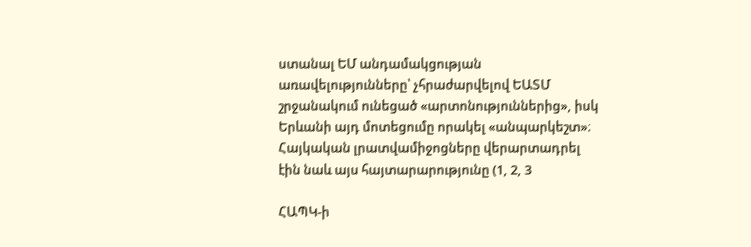ստանալ ԵՄ անդամակցության առավելությունները՝ չհրաժարվելով ԵԱՏՄ շրջանակում ունեցած «արտոնություններից», իսկ Երևանի այդ մոտեցումը որակել «անպարկեշտ»։ Հայկական լրատվամիջոցները վերարտադրել էին նաև այս հայտարարությունը (1, 2, 3

ՀԱՊԿ-ի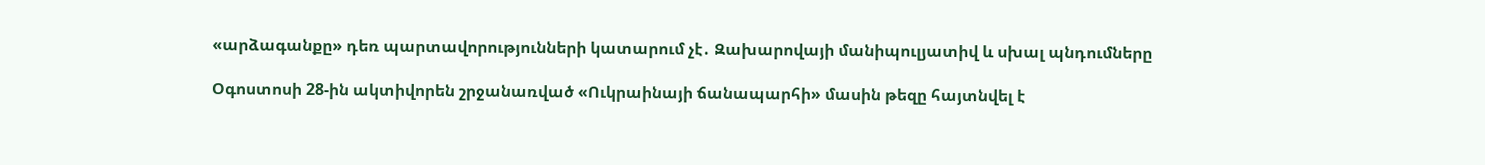«արձագանքը» դեռ պարտավորությունների կատարում չէ․ Զախարովայի մանիպուլյատիվ և սխալ պնդումները

Օգոստոսի 28-ին ակտիվորեն շրջանառված «Ուկրաինայի ճանապարհի» մասին թեզը հայտնվել է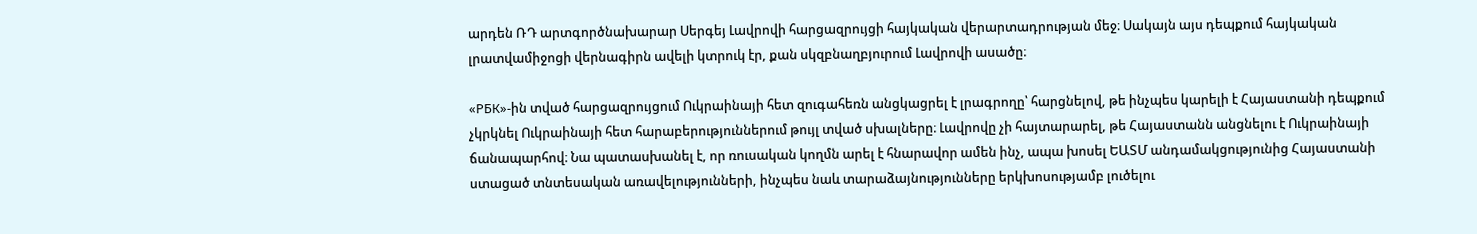արդեն ՌԴ արտգործնախարար Սերգեյ Լավրովի հարցազրույցի հայկական վերարտադրության մեջ։ Սակայն այս դեպքում հայկական լրատվամիջոցի վերնագիրն ավելի կտրուկ էր, քան սկզբնաղբյուրում Լավրովի ասածը։

«РБК»-ին տված հարցազրույցում Ուկրաինայի հետ զուգահեռն անցկացրել է լրագրողը՝ հարցնելով, թե ինչպես կարելի է Հայաստանի դեպքում չկրկնել Ուկրաինայի հետ հարաբերություններում թույլ տված սխալները։ Լավրովը չի հայտարարել, թե Հայաստանն անցնելու է Ուկրաինայի ճանապարհով։ Նա պատասխանել է, որ ռուսական կողմն արել է հնարավոր ամեն ինչ, ապա խոսել ԵԱՏՄ անդամակցությունից Հայաստանի ստացած տնտեսական առավելությունների, ինչպես նաև տարաձայնությունները երկխոսությամբ լուծելու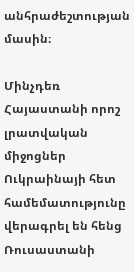անհրաժեշտության մասին։

Մինչդեռ Հայաստանի որոշ լրատվական միջոցներ Ուկրաինայի հետ համեմատությունը վերագրել են հենց Ռուսաստանի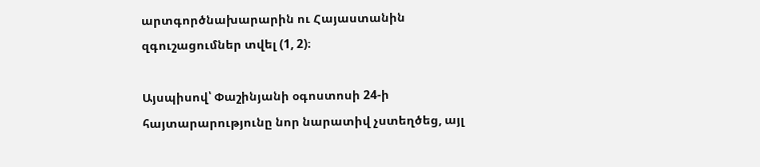արտգործնախարարին ու Հայաստանին զգուշացումներ տվել (1, 2)։

Այսպիսով՝ Փաշինյանի օգոստոսի 24-ի հայտարարությունը նոր նարատիվ չստեղծեց, այլ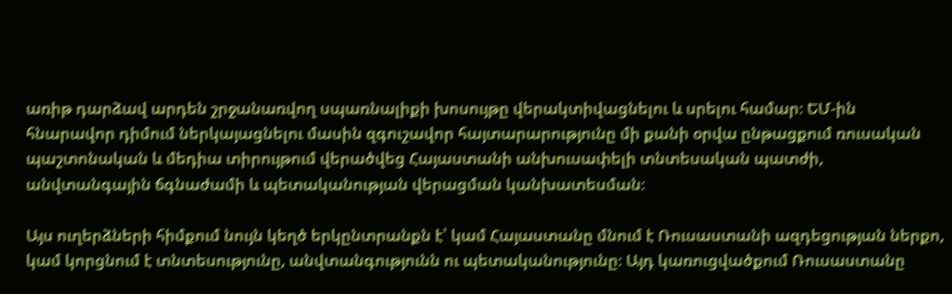առիթ դարձավ արդեն շրջանառվող սպառնալիքի խոսույթը վերակտիվացնելու և սրելու համար։ ԵՄ-ին հնարավոր դիմում ներկայացնելու մասին զգուշավոր հայտարարությունը մի քանի օրվա ընթացքում ռուսական պաշտոնական և մեդիա տիրույթում վերածվեց Հայաստանի անխուսափելի տնտեսական պատժի, անվտանգային ճգնաժամի և պետականության վերացման կանխատեսման։

Այս ուղերձների հիմքում նույն կեղծ երկընտրանքն է՝ կամ Հայաստանը մնում է Ռուսաստանի ազդեցության ներքո, կամ կորցնում է տնտեսությունը, անվտանգությունն ու պետականությունը։ Այդ կառուցվածքում Ռուսաստանը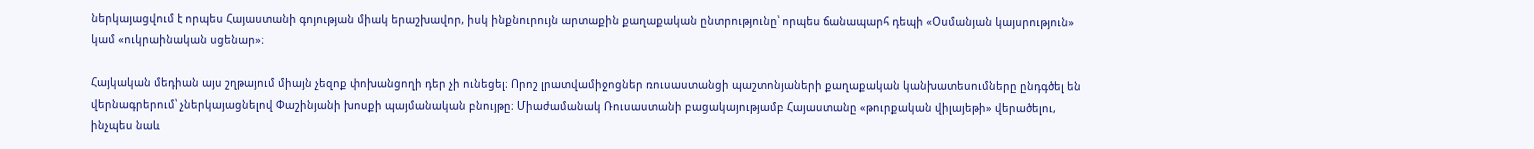ներկայացվում է որպես Հայաստանի գոյության միակ երաշխավոր, իսկ ինքնուրույն արտաքին քաղաքական ընտրությունը՝ որպես ճանապարհ դեպի «Օսմանյան կայսրություն» կամ «ուկրաինական սցենար»։

Հայկական մեդիան այս շղթայում միայն չեզոք փոխանցողի դեր չի ունեցել։ Որոշ լրատվամիջոցներ ռուսաստանցի պաշտոնյաների քաղաքական կանխատեսումները ընդգծել են վերնագրերում՝ չներկայացնելով Փաշինյանի խոսքի պայմանական բնույթը։ Միաժամանակ Ռուսաստանի բացակայությամբ Հայաստանը «թուրքական վիլայեթի» վերածելու, ինչպես նաև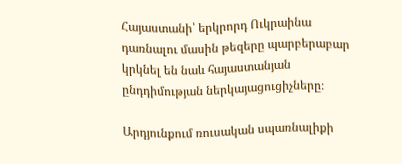Հայաստանի՝ երկրորդ Ուկրաինա դառնալու մասին թեզերը պարբերաբար կրկնել են նաև հայաստանյան ընդդիմության ներկայացուցիչները։

Արդյունքում ռուսական սպառնալիքի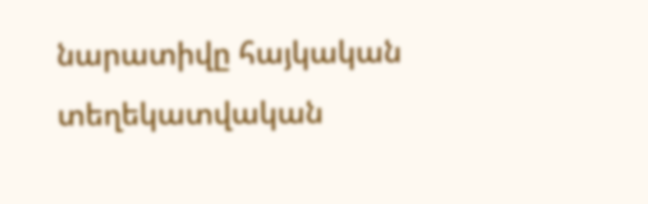նարատիվը հայկական տեղեկատվական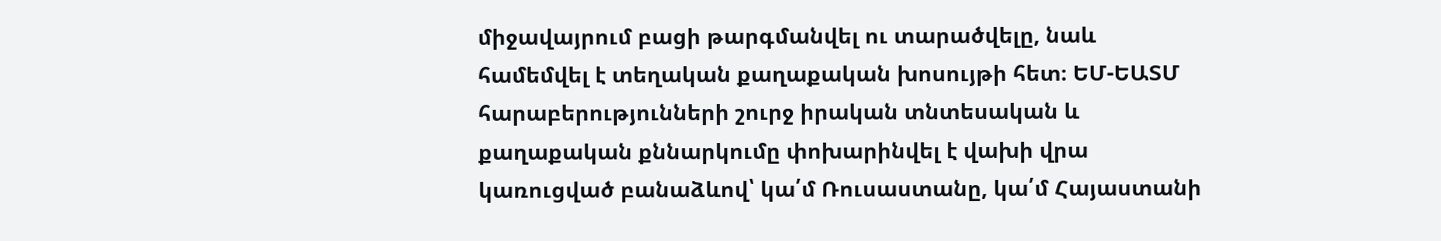միջավայրում բացի թարգմանվել ու տարածվելը, նաև համեմվել է տեղական քաղաքական խոսույթի հետ։ ԵՄ-ԵԱՏՄ հարաբերությունների շուրջ իրական տնտեսական և քաղաքական քննարկումը փոխարինվել է վախի վրա կառուցված բանաձևով՝ կա՛մ Ռուսաստանը, կա՛մ Հայաստանի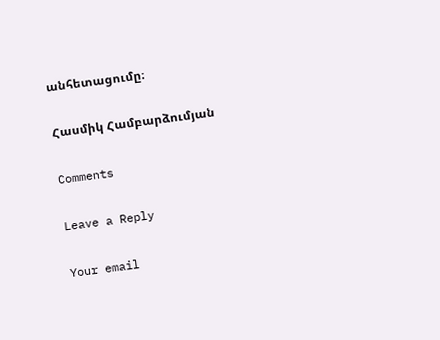անհետացումը։

Հասմիկ Համբարձումյան

Comments

Leave a Reply

Your email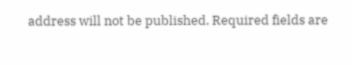address will not be published. Required fields are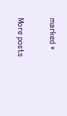marked *

More posts